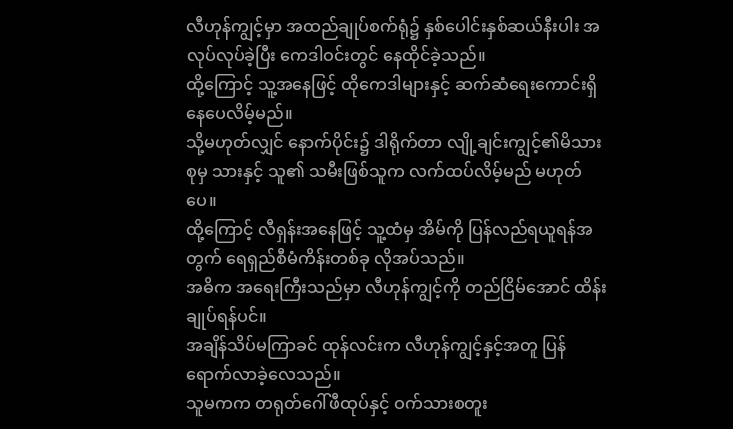လီဟုန်ကျွင့်မှာ အထည်ချုပ်စက်ရုံ၌ နှစ်ပေါင်းနှစ်ဆယ်နီးပါး အလုပ်လုပ်ခဲ့ပြီး ကေဒါဝင်းတွင် နေထိုင်ခဲ့သည်။
ထို့ကြောင့် သူ့အနေဖြင့် ထိုကေဒါများနှင့် ဆက်ဆံရေးကောင်းရှိနေပေလိမ့်မည်။
သို့မဟုတ်လျှင် နောက်ပိုင်း၌ ဒါရိုက်တာ လျို့ချင်းကျွင့်၏မိသားစုမှ သားနှင့် သူ၏ သမီးဖြစ်သူက လက်ထပ်လိမ့်မည် မဟုတ်ပေ။
ထို့ကြောင့် လီရှန်းအနေဖြင့် သူ့ထံမှ အိမ်ကို ပြန်လည်ရယူရန်အတွက် ရေရှည်စီမံကိန်းတစ်ခု လိုအပ်သည်။
အဓိက အရေးကြီးသည်မှာ လီဟုန်ကျွင့်ကို တည်ငြိမ်အောင် ထိန်းချုပ်ရန်ပင်။
အချိန်သိပ်မကြာခင် ထုန်လင်းက လီဟုန်ကျွင့်နှင့်အတူ ပြန်ရောက်လာခဲ့လေသည်။
သူမကက တရုတ်ဂေါ်ဖီထုပ်နှင့် ဝက်သားစတူး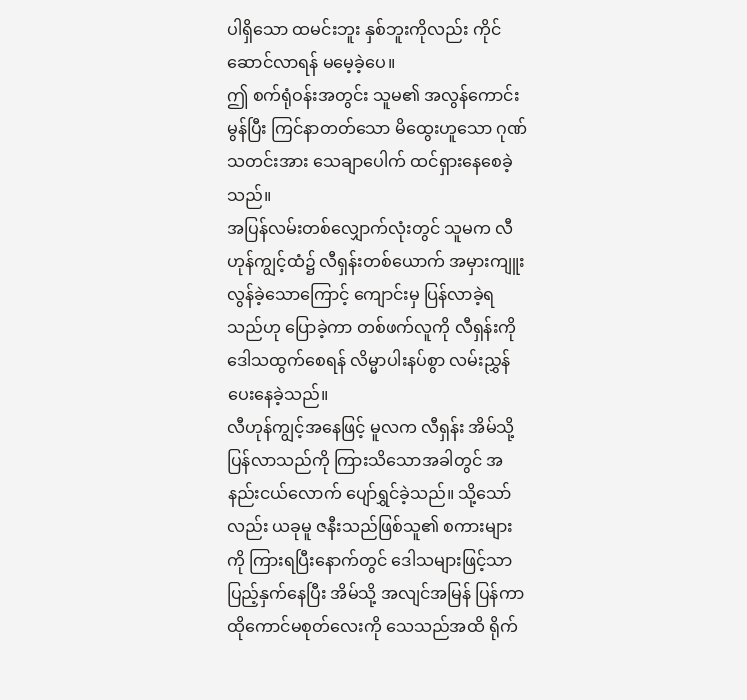ပါရှိသော ထမင်းဘူး နှစ်ဘူးကိုလည်း ကိုင်ဆောင်လာရန် မမေ့ခဲ့ပေ။
ဤ စက်ရုံဝန်းအတွင်း သူမ၏ အလွန်ကောင်းမွန်ပြီး ကြင်နာတတ်သော မိထွေးဟူသော ဂုဏ်သတင်းအား သေချာပေါက် ထင်ရှားနေစေခဲ့သည်။
အပြန်လမ်းတစ်လျှောက်လုံးတွင် သူမက လီဟုန်ကျွင့်ထံ၌ လီရှန်းတစ်ယောက် အမှားကျူးလွန်ခဲ့သောကြောင့် ကျောင်းမှ ပြန်လာခဲ့ရသည်ဟု ပြောခဲ့ကာ တစ်ဖက်လူကို လီရှန်းကို ဒေါသထွက်စေရန် လိမ္မာပါးနပ်စွာ လမ်းညွှန်ပေးနေခဲ့သည်။
လီဟုန်ကျွင့်အနေဖြင့် မူလက လီရှန်း အိမ်သို့ ပြန်လာသည်ကို ကြားသိသောအခါတွင် အနည်းငယ်လောက် ပျော်ရွှင်ခဲ့သည်။ သို့သော်လည်း ယခုမူ ဇနီးသည်ဖြစ်သူ၏ စကားများကို ကြားရပြီးနောက်တွင် ဒေါသများဖြင့်သာ ပြည့်နှက်နေပြီး အိမ်သို့ အလျင်အမြန် ပြန်ကာ ထိုကောင်မစုတ်လေးကို သေသည်အထိ ရိုက်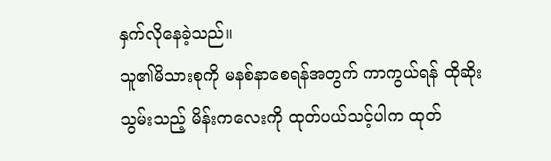နှက်လိုနေခဲ့သည်။
သူ၏မိသားစုကို မနစ်နာစေရန်အတွက် ကာကွယ်ရန် ထိုဆိုးသွမ်းသည့် မိန်းကလေးကို ထုတ်ပယ်သင့်ပါက ထုတ်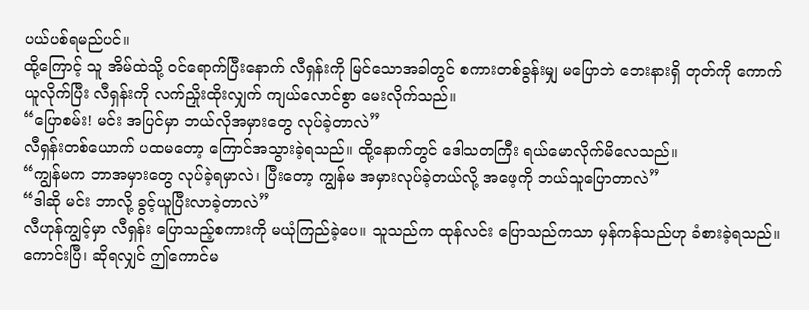ပယ်ပစ်ရမည်ပင်။
ထို့ကြောင့် သူ အိမ်ထဲသို့ ဝင်ရောက်ပြီးနောက် လီရှန်းကို မြင်သောအခါတွင် စကားတစ်ခွန်းမျှ မပြောဘဲ ဘေးနားရှိ တုတ်ကို ကောက်ယူလိုက်ပြီး လီရှန်းကို လက်ညှိုးထိုးလျှက် ကျယ်လောင်စွာ မေးလိုက်သည်။
“ပြောစမ်း! မင်း အပြင်မှာ ဘယ်လိုအမှားတွေ လုပ်ခဲ့တာလဲ”
လီရှန်းတစ်ယောက် ပထမတော့ ကြောင်အသွားခဲ့ရသည်။ ထို့နောက်တွင် ဒေါသတကြီး ရယ်မောလိုက်မိလေသည်။
“ကျွန်မက ဘာအမှားတွေ လုပ်ခဲ့ရမှာလဲ၊ ပြီးတော့ ကျွန်မ အမှားလုပ်ခဲ့တယ်လို့ အဖေ့ကို ဘယ်သူပြောတာလဲ”
“ဒါဆို မင်း ဘာလို့ ခွင့်ယူပြီးလာခဲ့တာလဲ”
လီဟုန်ကျွင့်မှာ လီရှန်း ပြောသည့်စကားကို မယုံကြည်ခဲ့ပေ။ သူသည်က ထုန်လင်း ပြောသည်ကသာ မှန်ကန်သည်ဟု ခံစားခဲ့ရသည်။
ကောင်းပြီ၊ ဆိုရလျှင် ဤကောင်မ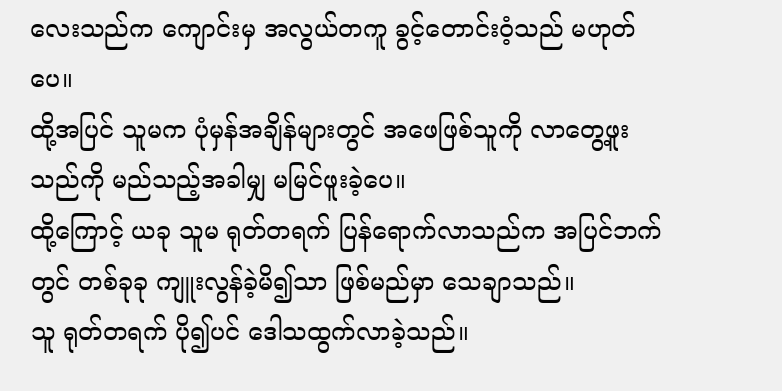လေးသည်က ကျောင်းမှ အလွယ်တကူ ခွင့်တောင်းဝံ့သည် မဟုတ်ပေ။
ထို့အပြင် သူမက ပုံမှန်အချိန်များတွင် အဖေဖြစ်သူကို လာတွေ့ဖူးသည်ကို မည်သည့်အခါမျှ မမြင်ဖူးခဲ့ပေ။
ထို့ကြောင့် ယခု သူမ ရုတ်တရက် ပြန်ရောက်လာသည်က အပြင်ဘက်တွင် တစ်ခုခု ကျူးလွန်ခဲ့မိ၍သာ ဖြစ်မည်မှာ သေချာသည်။
သူ ရုတ်တရက် ပို၍ပင် ဒေါသထွက်လာခဲ့သည်။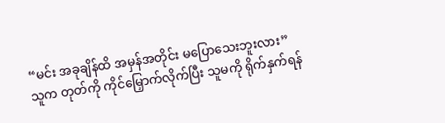“မင်း အခုချိန်ထိ အမှန်အတိုင်း မပြောသေးဘူးလား”
သူက တုတ်ကို ကိုင်မြှောက်လိုက်ပြီး သူမကို ရိုက်နှက်ရန်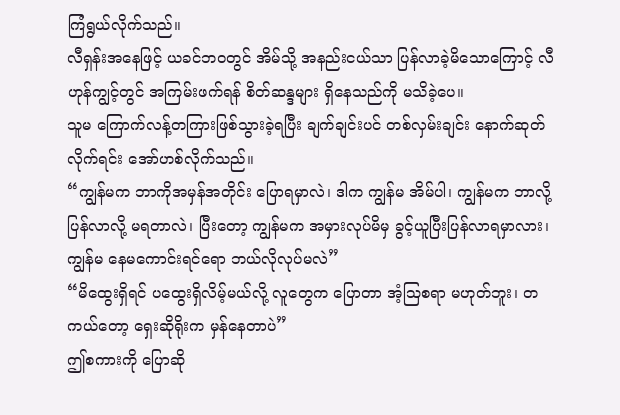ကြံရွယ်လိုက်သည်။
လီရှန်းအနေဖြင့် ယခင်ဘဝတွင် အိမ်သို့ အနည်းငယ်သာ ပြန်လာခဲ့မိသောကြောင့် လီဟုန်ကျွင့်တွင် အကြမ်းဖက်ရန် စိတ်ဆန္ဒများ ရှိနေသည်ကို မသိခဲ့ပေ။
သူမ ကြောက်လန့်တကြားဖြစ်သွားခဲ့ရပြီး ချက်ချင်းပင် တစ်လှမ်းချင်း နောက်ဆုတ်လိုက်ရင်း အော်ဟစ်လိုက်သည်။
“ကျွန်မက ဘာကိုအမှန်အတိုင်း ပြောရမှာလဲ၊ ဒါက ကျွန်မ အိမ်ပါ၊ ကျွန်မက ဘာလို့ ပြန်လာလို့ မရတာလဲ၊ ပြီးတော့ ကျွန်မက အမှားလုပ်မိမှ ခွင့်ယူပြီးပြန်လာရမှာလား၊ ကျွန်မ နေမကောင်းရင်ရော ဘယ်လိုလုပ်မလဲ”
“မိထွေးရှိရင် ပထွေးရှိလိမ့်မယ်လို့ လူတွေက ပြောတာ အံ့ဩစရာ မဟုတ်ဘူး၊ တကယ်တော့ ရှေးဆိုရိုးက မှန်နေတာပဲ”
ဤစကားကို ပြောဆို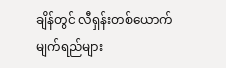ချိန်တွင် လီရှန်းတစ်ယောက် မျက်ရည်များ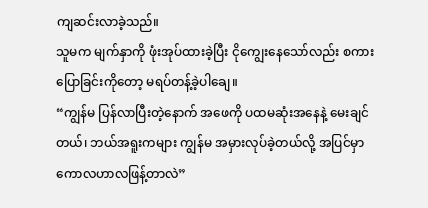ကျဆင်းလာခဲ့သည်။
သူမက မျက်နှာကို ဖုံးအုပ်ထားခဲ့ပြီး ငိုကျွေးနေသော်လည်း စကားပြောခြင်းကိုတော့ မရပ်တန့်ခဲ့ပါချေ။
“ကျွန်မ ပြန်လာပြီးတဲ့နောက် အဖေကို ပထမဆုံးအနေနဲ့ မေးချင်တယ်၊ ဘယ်အရူးကများ ကျွန်မ အမှားလုပ်ခဲ့တယ်လို့ အပြင်မှာ ကောလဟာလဖြန့်တာလဲ”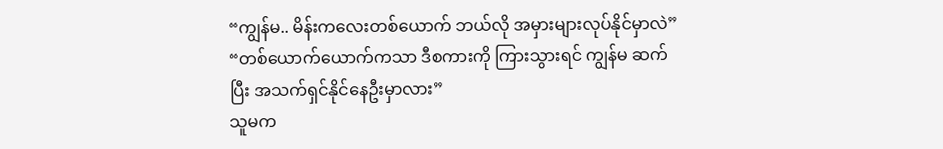“ကျွန်မ.. မိန်းကလေးတစ်ယောက် ဘယ်လို အမှားများလုပ်နိုင်မှာလဲ”
“တစ်ယောက်ယောက်ကသာ ဒီစကားကို ကြားသွားရင် ကျွန်မ ဆက်ပြီး အသက်ရှင်နိုင်နေဦးမှာလား”
သူမက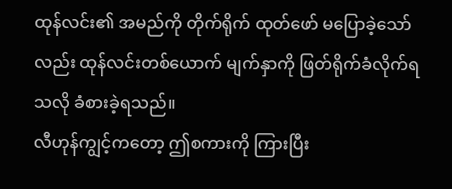ထုန်လင်း၏ အမည်ကို တိုက်ရိုက် ထုတ်ဖော် မပြောခဲ့သော်လည်း ထုန်လင်းတစ်ယောက် မျက်နှာကို ဖြတ်ရိုက်ခံလိုက်ရသလို ခံစားခဲ့ရသည်။
လီဟုန်ကျွင့်ကတော့ ဤစကားကို ကြားပြီး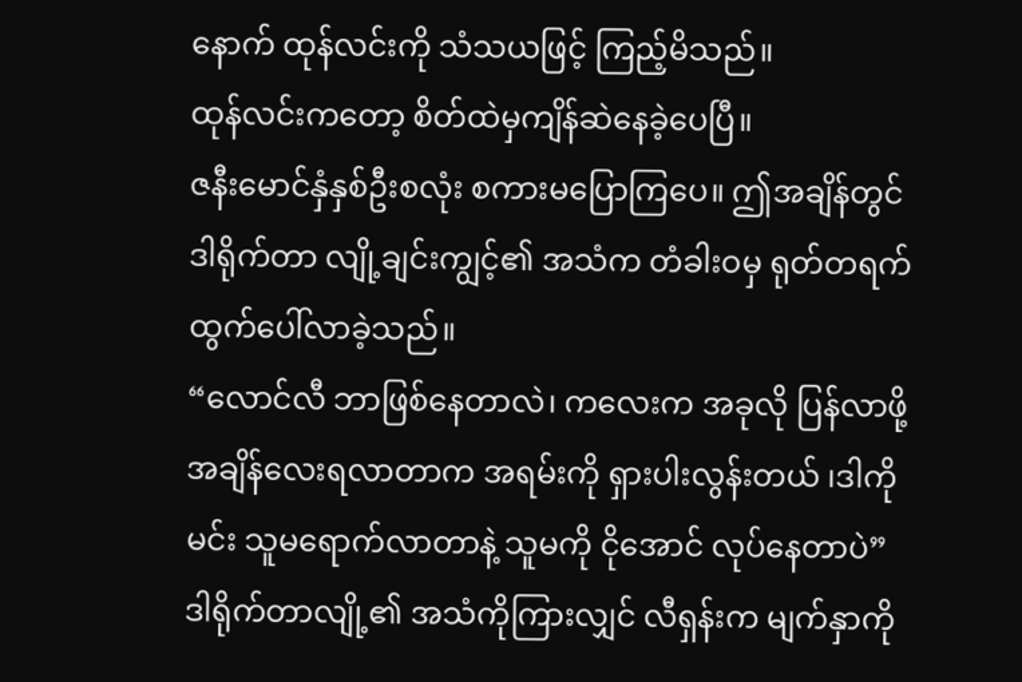နောက် ထုန်လင်းကို သံသယဖြင့် ကြည့်မိသည်။
ထုန်လင်းကတော့ စိတ်ထဲမှကျိန်ဆဲနေခဲ့ပေပြီ။
ဇနီးမောင်နှံနှစ်ဦးစလုံး စကားမပြောကြပေ။ ဤအချိန်တွင် ဒါရိုက်တာ လျို့ချင်းကျွင့်၏ အသံက တံခါးဝမှ ရုတ်တရက် ထွက်ပေါ်လာခဲ့သည်။
“လောင်လီ ဘာဖြစ်နေတာလဲ၊ ကလေးက အခုလို ပြန်လာဖို့ အချိန်လေးရလာတာက အရမ်းကို ရှားပါးလွန်းတယ် ၊ဒါကို မင်း သူမရောက်လာတာနဲ့ သူမကို ငိုအောင် လုပ်နေတာပဲ”
ဒါရိုက်တာလျို့၏ အသံကိုကြားလျှင် လီရှန်းက မျက်နှာကို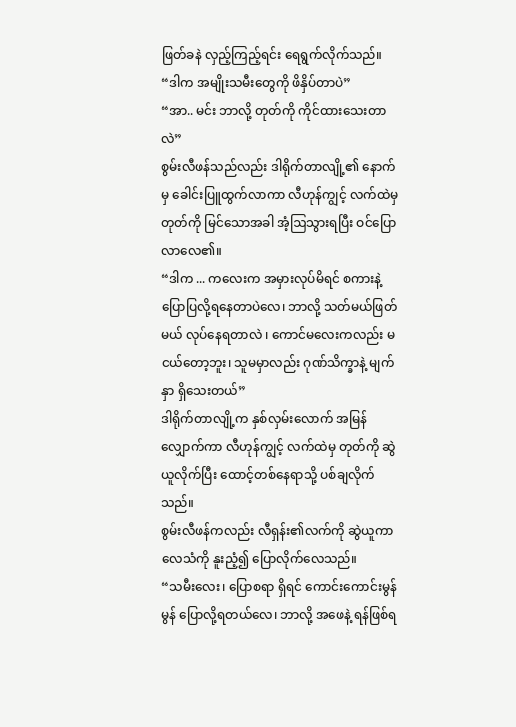ဖြတ်ခနဲ လှည့်ကြည့်ရင်း ရေရွက်လိုက်သည်။
“ဒါက အမျိုးသမီးတွေကို ဖိနှိပ်တာပဲ”
“အာ.. မင်း ဘာလို့ တုတ်ကို ကိုင်ထားသေးတာလဲ”
စွမ်းလီဖန်သည်လည်း ဒါရိုက်တာလျို့၏ နောက်မှ ခေါင်းပြူထွက်လာကာ လီဟုန်ကျွင့် လက်ထဲမှ တုတ်ကို မြင်သောအခါ အံ့ဩသွားရပြီး ဝင်ပြောလာလေ၏။
“ဒါက ... ကလေးက အမှားလုပ်မိရင် စကားနဲ့ ပြောပြလို့ရနေတာပဲလေ၊ ဘာလို့ သတ်မယ်ဖြတ်မယ် လုပ်နေရတာလဲ ၊ ကောင်မလေးကလည်း မငယ်တော့ဘူး၊ သူမမှာလည်း ဂုဏ်သိက္ခာနဲ့ မျက်နှာ ရှိသေးတယ်”
ဒါရိုက်တာလျို့က နှစ်လှမ်းလောက် အမြန်လျှောက်ကာ လီဟုန်ကျွင့် လက်ထဲမှ တုတ်ကို ဆွဲယူလိုက်ပြီး ထောင့်တစ်နေရာသို့ ပစ်ချလိုက်သည်။
စွမ်းလီဖန်ကလည်း လီရှန်း၏လက်ကို ဆွဲယူကာ လေသံကို နူးညံ့၍ ပြောလိုက်လေသည်။
“သမီးလေး၊ ပြောစရာ ရှိရင် ကောင်းကောင်းမွန်မွန် ပြောလို့ရတယ်လေ၊ ဘာလို့ အဖေနဲ့ ရန်ဖြစ်ရ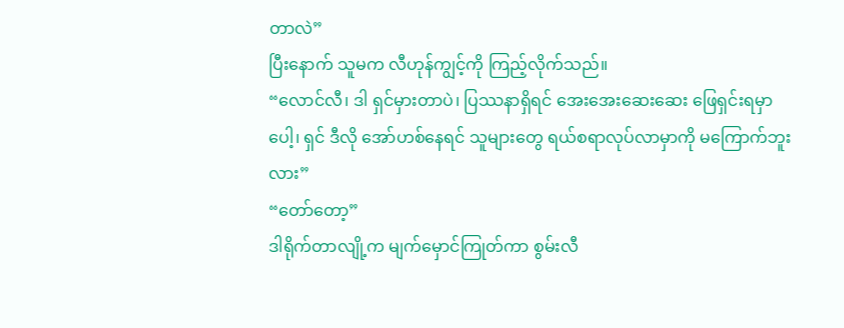တာလဲ”
ပြီးနောက် သူမက လီဟုန်ကျွင့်ကို ကြည့်လိုက်သည်။
“လောင်လီ၊ ဒါ ရှင်မှားတာပဲ၊ ပြဿနာရှိရင် အေးအေးဆေးဆေး ဖြေရှင်းရမှာပေါ့၊ ရှင် ဒီလို အော်ဟစ်နေရင် သူများတွေ ရယ်စရာလုပ်လာမှာကို မကြောက်ဘူးလား”
“တော်တော့”
ဒါရိုက်တာလျို့က မျက်မှောင်ကြုတ်ကာ စွမ်းလီ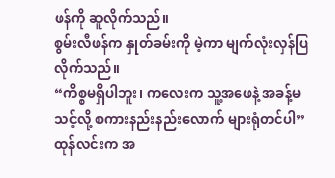ဖန်ကို ဆူလိုက်သည်။
စွမ်းလီဖန်က နှုတ်ခမ်းကို မဲ့ကာ မျက်လုံးလှန်ပြလိုက်သည်။
“ကိစ္စမရှိပါဘူး၊ ကလေးက သူ့အဖေနဲ့ အခန့်မသင့်လို့ စကားနည်းနည်းလောက် များရုံတင်ပါ”
ထုန်လင်းက အ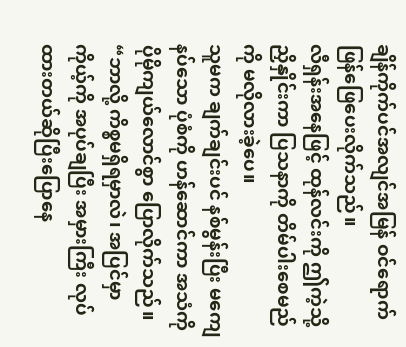ချိန်ကိုက်ပင်အလျင်အမြန် ဝင်ရောက် ဖြန်ဖြေပေးလိုက်သည်။
လီရှန်းအနေဖြင့် ထုန်လင်းကို ဤကဲ့သို့ ညှိနှိုင်းကာ ပြသနာကို တိမ်ပါးစေမည်ကို မလိုလားခဲ့ပေ။
သူမက ချက်ချင်းပင် နစ်မွန်းပြီး မကျေနပ်သော ပုံစံကို ဟန်ဆောင်ကာ အသံကို ပိုမိုကျယ်လောင်စွာ ပြောလိုက်သည်။
“ဘာလို့ ကိစ္စမရှိရမှာလဲ၊ အပြင်မှာ ကိုယ့်ကို အပုပ်ချပြီး အမှားကြီး လုပ်ထားတယ်ဆိုပြီးပြောနေ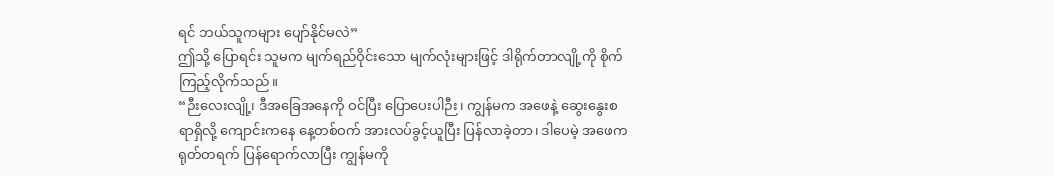ရင် ဘယ်သူကများ ပျော်နိုင်မလဲ”
ဤသို့ ပြောရင်း သူမက မျက်ရည်ဝိုင်းသော မျက်လုံးများဖြင့် ဒါရိုက်တာလျို့ကို စိုက်ကြည့်လိုက်သည်။
“ဉီးလေးလျို့၊ ဒီအခြေအနေကို ဝင်ပြီး ပြောပေးပါဉီး၊ ကျွန်မက အဖေနဲ့ ဆွေးနွေးစရာရှိလို့ ကျောင်းကနေ နေ့တစ်ဝက် အားလပ်ခွင့်ယူပြီး ပြန်လာခဲ့တာ၊ ဒါပေမဲ့ အဖေက ရုတ်တရက် ပြန်ရောက်လာပြီး ကျွန်မကို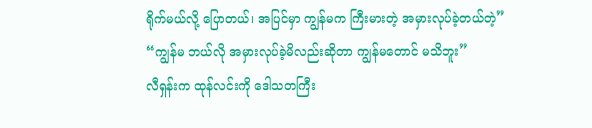ရိုက်မယ်လို့ ပြောတယ်၊ အပြင်မှာ ကျွန်မက ကြီးမားတဲ့ အမှားလုပ်ခဲ့တယ်တဲ့”
“ကျွန်မ ဘယ်လို အမှားလုပ်ခဲ့မိလည်းဆိုတာ ကျွန်မတောင် မသိဘူး”
လီရှန်းက ထုန်လင်းကို ဒေါသတကြီး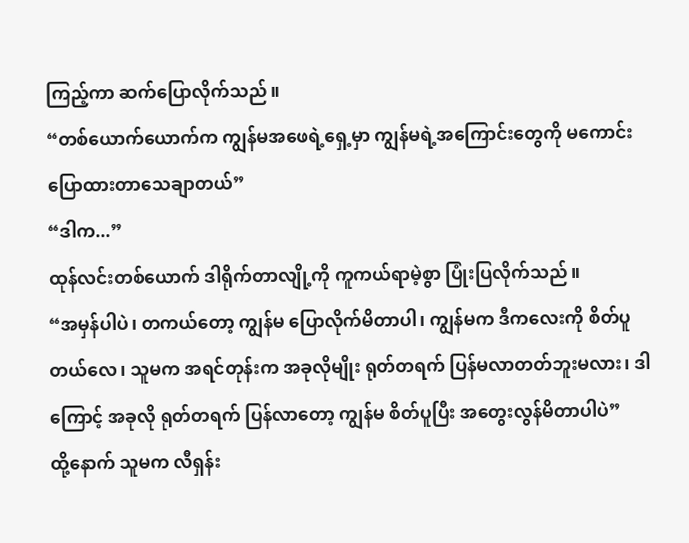ကြည့်ကာ ဆက်ပြောလိုက်သည်။
“တစ်ယောက်ယောက်က ကျွန်မအဖေရဲ့ရှေ့မှာ ကျွန်မရဲ့အကြောင်းတွေကို မကောင်းပြောထားတာသေချာတယ်”
“ဒါက...”
ထုန်လင်းတစ်ယောက် ဒါရိုက်တာလျို့ကို ကူကယ်ရာမဲ့စွာ ပြုံးပြလိုက်သည်။
“အမှန်ပါပဲ၊ တကယ်တော့ ကျွန်မ ပြောလိုက်မိတာပါ၊ ကျွန်မက ဒီကလေးကို စိတ်ပူတယ်လေ၊ သူမက အရင်တုန်းက အခုလိုမျိုး ရုတ်တရက် ပြန်မလာတတ်ဘူးမလား၊ ဒါကြောင့် အခုလို ရုတ်တရက် ပြန်လာတော့ ကျွန်မ စိတ်ပူပြီး အတွေးလွန်မိတာပါပဲ”
ထို့နောက် သူမက လီရှန်း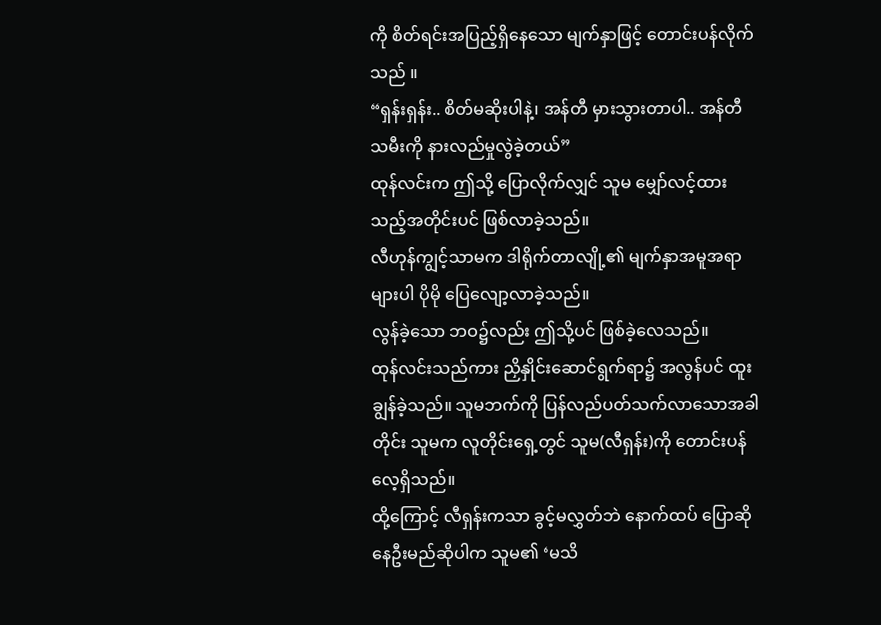ကို စိတ်ရင်းအပြည့်ရှိနေသော မျက်နှာဖြင့် တောင်းပန်လိုက်သည် ။
“ရှန်းရှန်း.. စိတ်မဆိုးပါနဲ့၊ အန်တီ မှားသွားတာပါ.. အန်တီ သမီးကို နားလည်မှုလွဲခဲ့တယ်”
ထုန်လင်းက ဤသို့ ပြောလိုက်လျှင် သူမ မျှော်လင့်ထားသည့်အတိုင်းပင် ဖြစ်လာခဲ့သည်။
လီဟုန်ကျွင့်သာမက ဒါရိုက်တာလျို့၏ မျက်နှာအမူအရာများပါ ပိုမို ပြေလျော့လာခဲ့သည်။
လွန်ခဲ့သော ဘဝ၌လည်း ဤသို့ပင် ဖြစ်ခဲ့လေသည်။
ထုန်လင်းသည်ကား ညှိနှိုင်းဆောင်ရွက်ရာ၌ အလွန်ပင် ထူးချွန်ခဲ့သည်။ သူမဘက်ကို ပြန်လည်ပတ်သက်လာသောအခါတိုင်း သူမက လူတိုင်းရှေ့တွင် သူမ(လီရှန်း)ကို တောင်းပန်လေ့ရှိသည်။
ထို့ကြောင့် လီရှန်းကသာ ခွင့်မလွှတ်ဘဲ နောက်ထပ် ပြောဆိုနေဦးမည်ဆိုပါက သူမ၏ ‘မသိ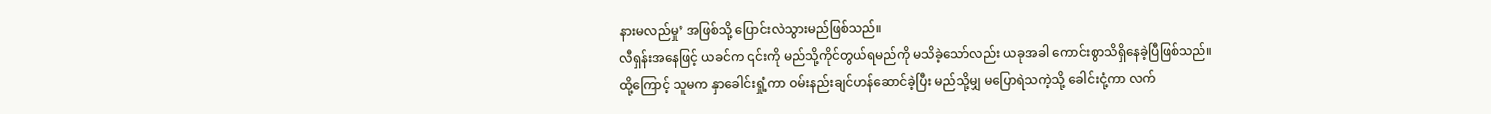နားမလည်မှု’ အဖြစ်သို့ ပြောင်းလဲသွားမည်ဖြစ်သည်။
လီရှန်းအနေဖြင့် ယခင်က ၎င်းကို မည်သို့ကိုင်တွယ်ရမည်ကို မသိခဲ့သော်လည်း ယခုအခါ ကောင်းစွာသိရှိနေခဲ့ပြီဖြစ်သည်။
ထို့ကြောင့် သူမက နှာခေါင်းရှုံ့ကာ ဝမ်းနည်းချင်ဟန်ဆောင်ခဲ့ပြီး မည်သို့မျှ မပြောရဲသကဲ့သို့ ခေါင်းငုံ့ကာ လက်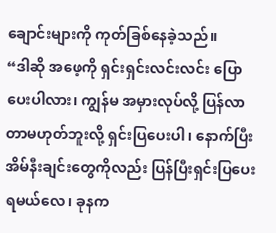ချောင်းများကို ကုတ်ခြစ်နေခဲ့သည်။
“ဒါဆို အဖေ့ကို ရှင်းရှင်းလင်းလင်း ပြောပေးပါလား၊ ကျွန်မ အမှားလုပ်လို့ ပြန်လာတာမဟုတ်ဘူးလို့ ရှင်းပြပေးပါ၊ နောက်ပြီး အိမ်နီးချင်းတွေကိုလည်း ပြန်ပြီးရှင်းပြပေးရမယ်လေ၊ ခုနက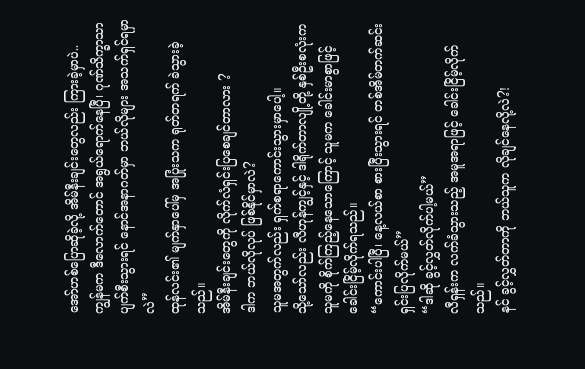အော်ဟစ်ပြောဆိုခဲ့လို့ အိမ်နီးချင်းတွေလည်း ကြားခဲ့မှာပဲ..
ကျွန်မက ဒီလောက်တောင် အရွယ်ရောက်နေပြီ၊ ဂုဏ်သိက္ခာသာ ပျက်စီးသွားရင် နောင်အနာဂတ်မှာ ဘယ်လိုများ အသက်ရှင်ရမှာလဲ”
ထုန်လင်း၏ မျက်နှာပေါ်မှ အပြုံးသက ရုတ်တရက် ခဲသွားခဲ့သည်။
အိမ်နီးချင်းတွေကို လိုက်လံရှင်းပြစေချင်တာလား ?
ဒါက ဘယ်လိုလုပ် ဖြစ်နိုင်မှာလဲ?
သူမအတွက်လည်း ရှက်စရာကောင်းသွားမှာပေါ့။
သို့သော်လည်း လီဟုန်ကျွင့်နှင့် ဒါရိုက်တာလျို့တို့ နှစ်ဦးစလုံးက သူမကို စိုက်ကြည့်နေသောကြောင့် သူမက ခေါင်းမာစွာဖြင့် ခေါင်းငြိမ့်လိုက်ရသည်။
“ကောင်းပါပြီ၊ နေ့လယ်စာ စားပြီးသွားရင် တစ်အိမ်တက်ဆင်း ရှင်းပြလိုက်မယ်”
“ဒါဆို ခွင့်လွှတ်လိုက်ပါ့မယ်”
လီရှန်းက လက်ခံသွားသည့် အမူအရာဖြင့် ခေါင်းငြိမ့်လိုက်သည်။
နင် ခွင့်လွှတ်တာကို ဘယ်သူက လိုချင်နေလို့လဲ?!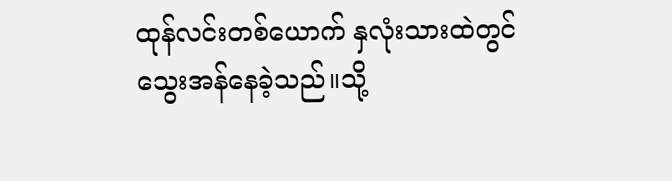ထုန်လင်းတစ်ယောက် နှလုံးသားထဲတွင် သွေးအန်နေခဲ့သည်။သို့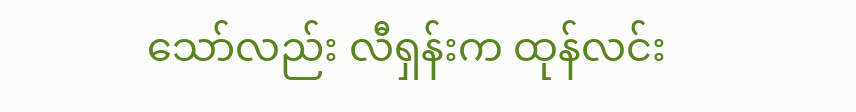သော်လည်း လီရှန်းက ထုန်လင်း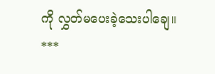ကို လွှတ်မပေးခဲ့သေးပါချေ။
***